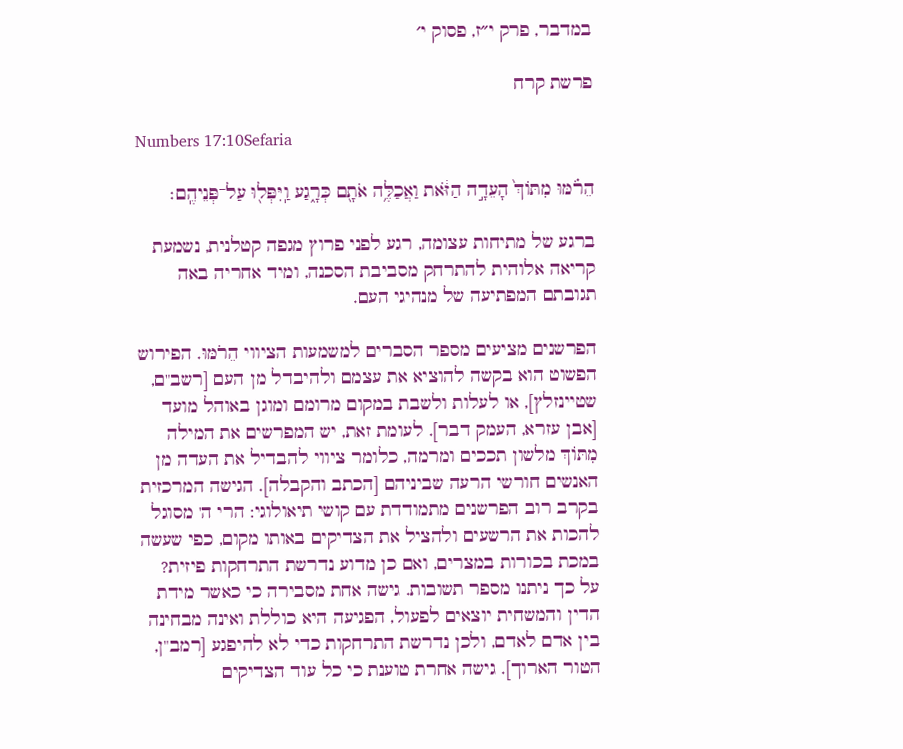במדבר, פרק י״ז, פסוק י׳

פרשת קרח

Numbers 17:10Sefaria

הֵרֹ֗מּוּ מִתּוֹךְ֙ הָעֵדָ֣ה הַזֹּ֔את וַאֲכַלֶּ֥ה אֹתָ֖ם כְּרָ֑גַע וַֽיִּפְּל֖וּ עַל־פְּנֵיהֶֽם׃

ברגע של מתיחות עצומה, רגע לפני פרוץ מגפה קטלנית, נשמעת קריאה אלוהית להתרחק מסביבת הסכנה, ומיד אחריה באה תגובתם המפתיעה של מנהיגי העם.

הפרשנים מציעים מספר הסברים למשמעות הציווי הֵרֹמּוּ. הפירוש הפשוט הוא בקשה להוציא את עצמם ולהיבדל מן העם [רשב"ם, שטיינזלץ], או לעלות ולשבת במקום מרומם ומוגן באוהל מועד [אבן עזרא, העמק דבר]. לעומת זאת, יש המפרשים את המילה מִתּוֹךְ מלשון תככים ומרמה, כלומר ציווי להבדיל את העדה מן האנשים חורשי הרעה שביניהם [הכתב והקבלה]. הגישה המרכזית בקרב רוב הפרשנים מתמודדת עם קושי תיאולוגי: הרי ה' מסוגל להכות את הרשעים ולהציל את הצדיקים באותו מקום, כפי שעשה במכת בכורות במצרים, ואם כן מדוע נדרשת התרחקות פיזית?
על כך ניתנו מספר תשובות. גישה אחת מסבירה כי כאשר מידת הדין והמשחית יוצאים לפעול, הפגיעה היא כוללת ואינה מבחינה בין אדם לאדם, ולכן נדרשת התרחקות כדי לא להיפגע [רמב"ן, הטור הארוך]. גישה אחרת טוענת כי כל עוד הצדיקים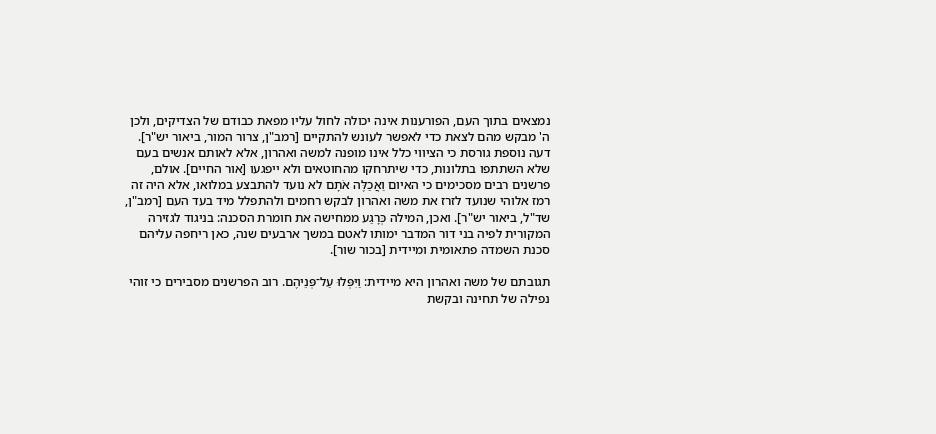נמצאים בתוך העם, הפורענות אינה יכולה לחול עליו מפאת כבודם של הצדיקים, ולכן ה' מבקש מהם לצאת כדי לאפשר לעונש להתקיים [רמב"ן, צרור המור, ביאור יש"ר]. דעה נוספת גורסת כי הציווי כלל אינו מופנה למשה ואהרון, אלא לאותם אנשים בעם שלא השתתפו בתלונות, כדי שיתרחקו מהחוטאים ולא ייפגעו [אור החיים]. אולם, פרשנים רבים מסכימים כי האיום וַאֲכַלֶּה אֹתָם לא נועד להתבצע במלואו, אלא היה זה רמז אלוהי שנועד לזרז את משה ואהרון לבקש רחמים ולהתפלל מיד בעד העם [רמב"ן, שד"ל, ביאור יש"ר]. ואכן, המילה כְּרָגַע ממחישה את חומרת הסכנה: בניגוד לגזירה המקורית לפיה בני דור המדבר ימותו לאטם במשך ארבעים שנה, כאן ריחפה עליהם סכנת השמדה פתאומית ומיידית [בכור שור].

תגובתם של משה ואהרון היא מיידית: וַיִּפְּלוּ עַל־פְּנֵיהֶם. רוב הפרשנים מסבירים כי זוהי נפילה של תחינה ובקשת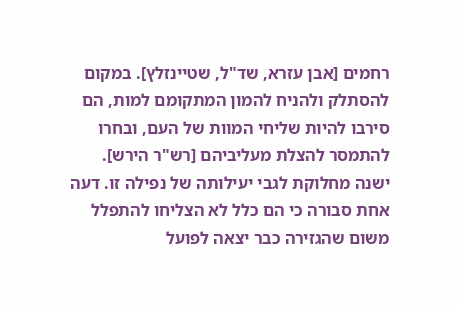רחמים [אבן עזרא, שד"ל, שטיינזלץ]. במקום להסתלק ולהניח להמון המתקומם למות, הם סירבו להיות שליחי המוות של העם, ובחרו להתמסר להצלת מעליביהם [רש"ר הירש].
ישנה מחלוקת לגבי יעילותה של נפילה זו. דעה אחת סבורה כי הם כלל לא הצליחו להתפלל משום שהגזירה כבר יצאה לפועל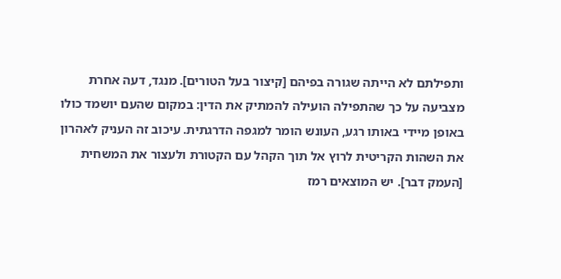ותפילתם לא הייתה שגורה בפיהם [קיצור בעל הטורים]. מנגד, דעה אחרת מצביעה על כך שהתפילה הועילה להמתיק את הדין: במקום שהעם יושמד כולו באופן מיידי באותו רגע, העונש הומר למגפה הדרגתית. עיכוב זה העניק לאהרון את השהות הקריטית לרוץ אל תוך הקהל עם הקטורת ולעצור את המשחית [העמק דבר]. יש המוצאים רמז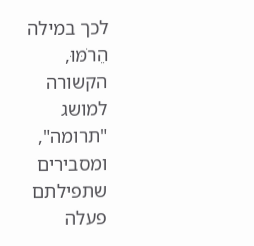לכך במילה הֵרֹמּוּ, הקשורה למושג "תרומה", ומסבירים שתפילתם פעלה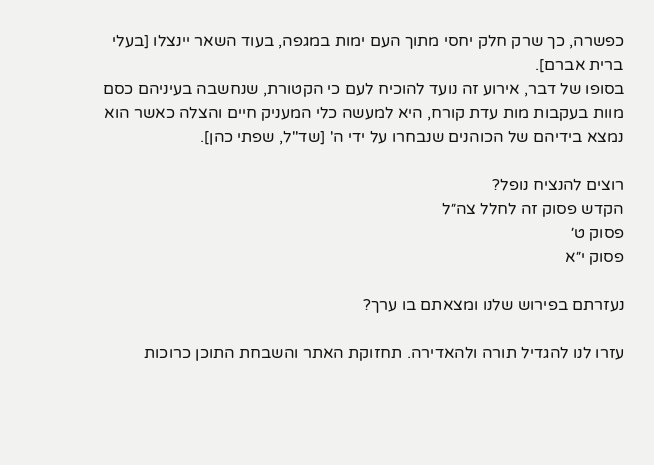כפשרה, כך שרק חלק יחסי מתוך העם ימות במגפה, בעוד השאר יינצלו [בעלי ברית אברם].
בסופו של דבר, אירוע זה נועד להוכיח לעם כי הקטורת, שנחשבה בעיניהם כסם מוות בעקבות מות עדת קורח, היא למעשה כלי המעניק חיים והצלה כאשר הוא נמצא בידיהם של הכוהנים שנבחרו על ידי ה' [שד"ל, שפתי כהן].

רוצים להנציח נופל?
הקדש פסוק זה לחלל צה״ל
פסוק ט׳
פסוק י״א

נעזרתם בפירוש שלנו ומצאתם בו ערך?

עזרו לנו להגדיל תורה ולהאדירה. תחזוקת האתר והשבחת התוכן כרוכות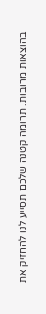בהוצאות מרובות. תרומה קטנה שלכם תסייע לנו להחזיק את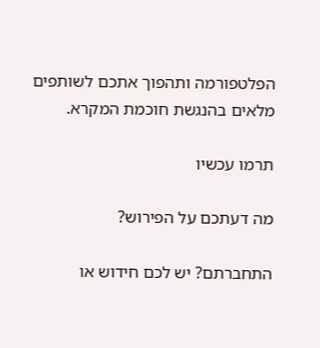הפלטפורמה ותהפוך אתכם לשותפים מלאים בהנגשת חוכמת המקרא.

תרמו עכשיו

מה דעתכם על הפירוש?

התחברתם? יש לכם חידוש או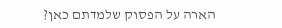הארה על הפסוק שלמדתם כאן?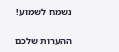נשמח לשמוע!

ההערות שלכם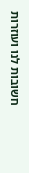חשובות לנו ועוזרות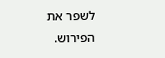לשפר את הפירוש.